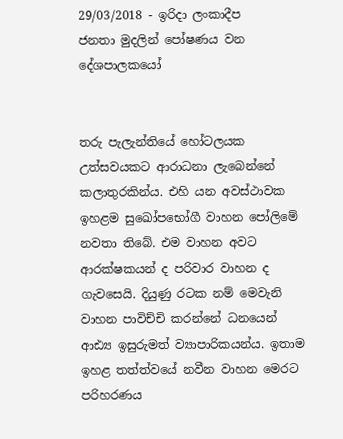29/03/2018 - ඉරිදා ලංකාදීප
ජනතා මුදලින් පෝෂණය වන දේශපාලකයෝ


තරු පැලැන්තියේ හෝටලයක උත්සවයකට ආරාධනා ලැබෙන්නේ කලාතුරකින්ය. එහි යන අවස්ථාවක ඉහළම සුඛෝපභෝගී වාහන පෝලිමේ නවතා තිබේ. එම වාහන අවට ආරක්ෂකයන් ද පරිවාර වාහන ද ගැවසෙයි. දියුණු රටක නම් මෙවැනි වාහන පාවිච්චි කරන්නේ ධනයෙන් ආඪ්‍ය ඉසුරුමත් ව්‍යාපාරිකයන්ය. ඉතාම ඉහළ තත්ත්වයේ නවීන වාහන මෙරට පරිහරණය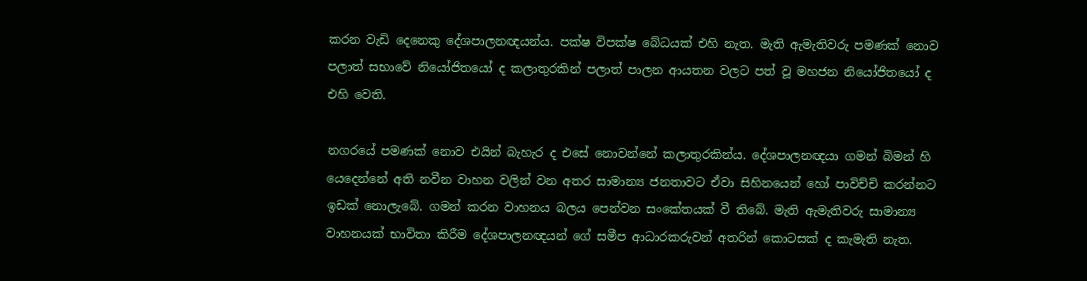කරන වැඩි දෙනෙකු දේශපාලනඥයන්ය. පක්ෂ විපක්ෂ බේධයක් එහි නැත. මැති ඇමැතිවරු පමණක් නොව පලාත් සභාවේ නියෝජිතයෝ ද කලාතුරකින් පලාත් පාලන ආයතන වලට පත් වූ මහජන නියෝජිතයෝ ද එහි වෙති.

නගරයේ පමණක් නොව එයින් බැහැර ද එසේ නොවන්නේ කලාතුරකින්ය. දේශපාලනඥයා ගමන් බිමන් හි යෙදෙන්නේ අති නවීන වාහන වලින් වන අතර සාමාන්‍ය ජනතාවට ඒවා සිහිනයෙන් හෝ පාවිච්චි කරන්නට ඉඩක් නොලැබේ. ගමන් කරන වාහනය බලය පෙන්වන සංකේතයක් වී තිබේ. මැති ඇමැතිවරු සාමාන්‍ය වාහනයක් භාවිතා කිරීම දේශපාලනඥයන් ගේ සමීප ආධාරකරුවන් අතරින් කොටසක් ද කැමැති නැත.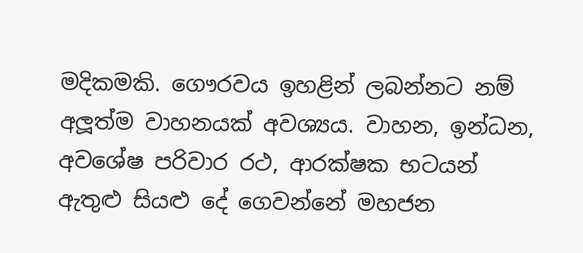මදිකමකි. ගෞරවය ඉහළින් ලබන්නට නම් අලූත්ම වාහනයක් අවශ්‍යය. වාහන, ඉන්ධන, අවශේෂ පරිවාර රථ, ආරක්ෂක භටයන් ඇතුළු සියළු දේ ගෙවන්නේ මහජන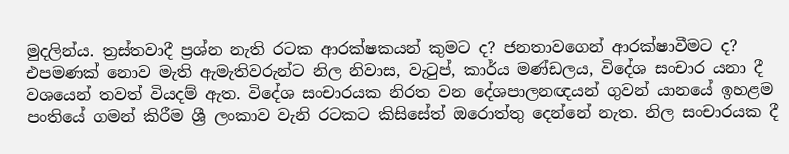මුදලින්ය. ත්‍රස්තවාදී ප්‍රශ්න නැති රටක ආරක්ෂකයන් කුමට ද? ජනතාවගෙන් ආරක්ෂාවීමට ද? එපමණක් නොව මැති ඇමැතිවරුන්ට නිල නිවාස, වැටුප්, කාර්ය මණ්ඩලය, විදේශ සංචාර යනා දී වශයෙන් තවත් වියදම් ඇත. විදේශ සංචාරයක නිරත වන දේශපාලනඥයන් ගුවන් යානයේ ඉහළම පංතියේ ගමන් කිරීම ශ්‍රී ලංකාව වැනි රටකට කිසිසේත් ඔරොත්තු දෙන්නේ නැත. නිල සංචාරයක දී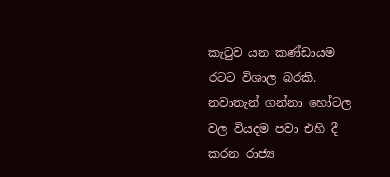කැටුව යන කණ්ඩායම රටට විශාල බරකි. නවාතැන් ගන්නා හෝටල වල වියදම පවා එහි දී කරන රාජ්‍ය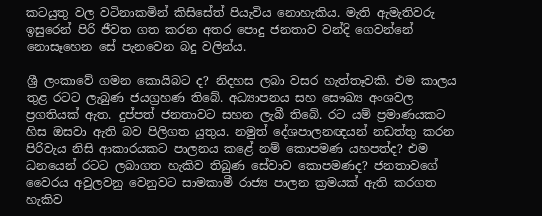කටයුතු වල වටිනාකමින් කිසිසේත් පියැවිය නොහැකිය. මැති ඇමැතිවරු ඉසුරෙන් පිරි ජීවත ගත කරන අතර පොදු ජනතාව වන්දි ගෙවන්නේ නොසෑහෙන සේ පැනවෙන බදු වලින්ය.

ශ්‍රී ලංකාවේ ගමන කොයිබට ද? නිදහස ලබා වසර හැත්තෑවකි. එම කාලය තුළ රටට ලැබුණ ජයග්‍රහණ තිබේ. අධ්‍යාපනය සහ සෞඛ්‍ය අංශවල ප්‍රගතියක් ඇත. දුප්පත් ජනතාවට සහන ලැබී තිබේ. රට යම් ප්‍රමාණයකට හිස ඔසවා ඇති බව පිලිගත යුතුය. නමුත් දේශපාලනඥයන් නඩත්තු කරන පිරිවැය නිසි ආකාරයකට පාලනය කළේ නම් කොපමණ යහපත්ද? එම ධනයෙන් රටට ලබාගත හැකිව තිබුණ සේවාව කොපමණද? ජනතාවගේ වෛරය අවුලවනු වෙනුවට සාමකාමී රාජ්‍ය පාලන ක්‍රමයක් ඇති කරගත හැකිව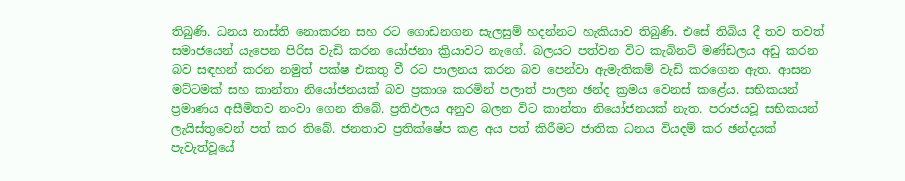තිබුණි. ධනය නාස්ති නොකරන සහ රට ගොඩනගන සැලසුම් හදන්නට හැකියාව තිබුණි. එසේ තිබිය දී තව තවත් සමාජයෙන් යැපෙන පිරිස වැඩි කරන යෝජනා ක්‍රියාවට නැගේ. බලයට පත්වන විට කැබිනට් මණ්ඩලය අඩු කරන බව සඳහන් කරන නමුත් පක්ෂ එකතු වී රට පාලනය කරන බව පෙන්වා ඇමැතිකම් වැඩි කරගෙන ඇත. ආසන මට්ටමක් සහ කාන්තා නියෝජනයක් බව ප්‍රකාශ කරමින් පලාත් පාලන ඡන්ද ක්‍රමය වෙනස් කළේය. සභිකයන් ප්‍රමාණය අසීමිතව නංවා ගෙන තිබේ. ප්‍රතිඵලය අනුව බලන විට කාන්තා නියෝජනයක් නැත. පරාජයවූ සභිකයන් ලැයිස්තුවෙන් පත් කර තිබේ. ජනතාව ප්‍රතික්ෂේප කළ අය පත් කිරීමට ජාතික ධනය වියදම් කර ඡන්දයක් පැවැත්වූයේ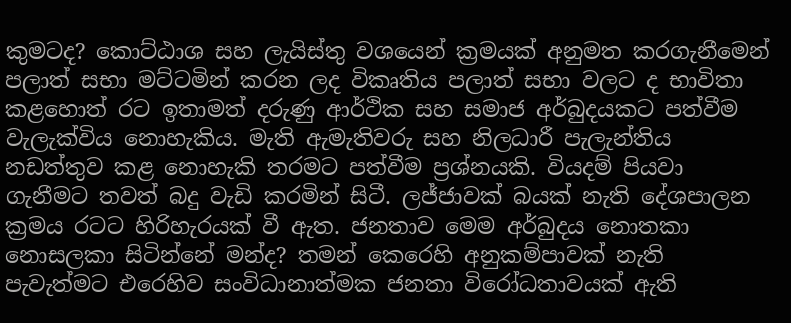කුමටද? කොට්ඨාශ සහ ලැයිස්තු වශයෙන් ක්‍රමයක් අනුමත කරගැනීමෙන් පලාත් සභා මට්ටමින් කරන ලද විකෘතිය පලාත් සභා වලට ද භාවිතා කළහොත් රට ඉතාමත් දරුණු ආර්ථික සහ සමාජ අර්බුදයකට පත්වීම වැලැක්විය නොහැකිය. මැති ඇමැතිවරු සහ නිලධාරී පැලැන්තිය නඩත්තුව කළ නොහැකි තරමට පත්වීම ප්‍රශ්නයකි. වියදම් පියවා ගැනීමට තවත් බදු වැඩි කරමින් සිටී. ලජ්ජාවක් බයක් නැති දේශපාලන ක්‍රමය රටට හිරිහැරයක් වී ඇත. ජනතාව මෙම අර්බුදය නොතකා නොසලකා සිටින්නේ මන්ද? තමන් කෙරෙහි අනුකම්පාවක් නැති පැවැත්මට එරෙහිව සංවිධානාත්මක ජනතා විරෝධතාවයක් ඇති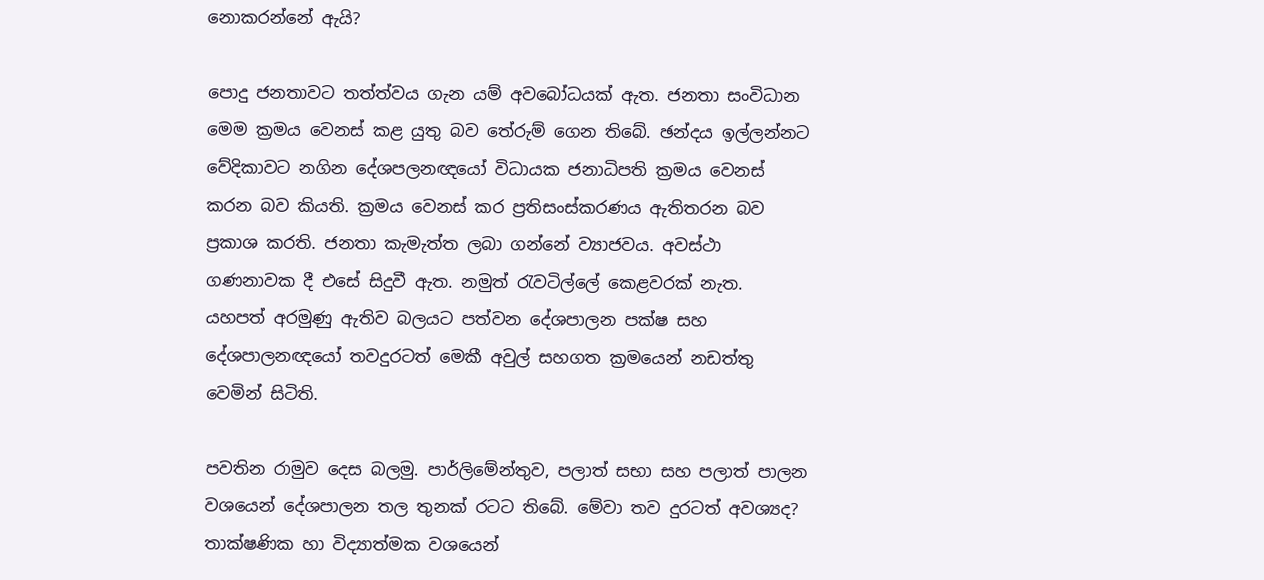නොකරන්නේ ඇයි?

පොදු ජනතාවට තත්ත්වය ගැන යම් අවබෝධයක් ඇත. ජනතා සංවිධාන මෙම ක්‍රමය වෙනස් කළ යුතු බව තේරුම් ගෙන තිබේ. ඡන්දය ඉල්ලන්නට වේදිකාවට නගින දේශපලනඥයෝ විධායක ජනාධිපති ක්‍රමය වෙනස් කරන බව කියති. ක්‍රමය වෙනස් කර ප්‍රතිසංස්කරණය ඇතිතරන බව ප්‍රකාශ කරති. ජනතා කැමැත්ත ලබා ගන්නේ ව්‍යාජවය. අවස්ථා ගණනාවක දී එසේ සිදුවී ඇත. නමුත් රැවටිල්ලේ කෙළවරක් නැත. යහපත් අරමුණු ඇතිව බලයට පත්වන දේශපාලන පක්ෂ සහ දේශපාලනඥයෝ තවදුරටත් මෙකී අවුල් සහගත ක්‍රමයෙන් නඩත්තු වෙමින් සිටිති.

පවතින රාමුව දෙස බලමු. පාර්ලිමේන්තුව, පලාත් සභා සහ පලාත් පාලන වශයෙන් දේශපාලන තල තුනක් රටට තිබේ. මේවා තව දුරටත් අවශ්‍යද? තාක්ෂණික හා විද්‍යාත්මක වශයෙන්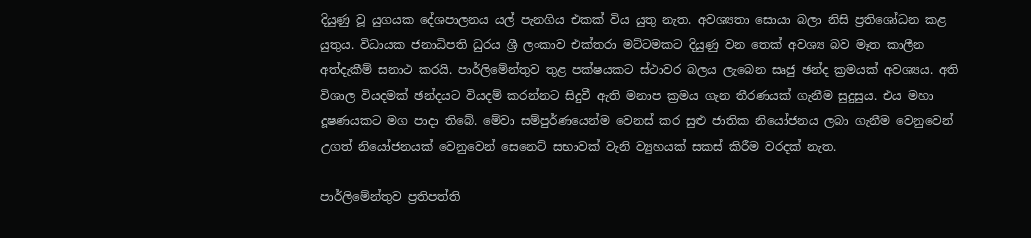දියුණු වූ යුගයක දේශපාලනය යල් පැනගිය එකක් විය යුතු නැත. අවශ්‍යතා සොයා බලා නිසි ප්‍රතිශෝධන කළ යුතුය. විධායක ජනාධිපති ධුරය ශ්‍රී ලංකාව එක්තරා මට්ටමකට දියුණු වන තෙක් අවශ්‍ය බව මෑත කාලීන අත්දැකීම් සනාථ කරයි. පාර්ලිමේන්තුව තුළ පක්ෂයකට ස්ථාවර බලය ලැබෙන සෘජු ඡන්ද ක්‍රමයක් අවශ්‍යය. අති විශාල වියදමක් ඡන්දයට වියදම් කරන්නට සිදුවී ඇති මනාප ක්‍රමය ගැන තීරණයක් ගැනීම සුදුසුය. එය මහා දූෂණයකට මග පාදා තිබේ. මේවා සම්පුර්ණයෙන්ම වෙනස් කර සුළු ජාතික නියෝජනය ලබා ගැනීම වෙනුවෙන් උගත් නියෝජනයක් වෙනුවෙන් සෙනෙට් සභාවක් වැනි ව්‍යුහයක් සකස් කිරීම වරදක් නැත.

පාර්ලිමේන්තුව ප්‍රතිපත්ති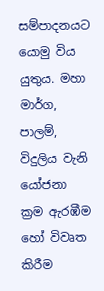සම්පාදනයට යොමු විය යුතුය. මහා මාර්ග, පාලම්, විදුලිය වැනි යෝජනා ක්‍රම ඇරඹීම හෝ විවෘත කිරීම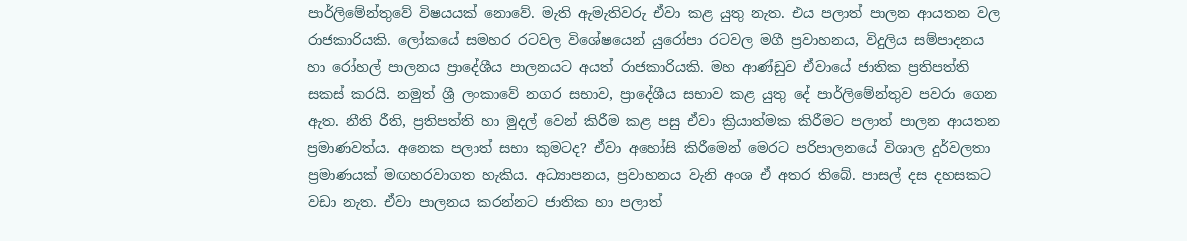පාර්ලිමේන්තුවේ විෂයයක් නොවේ. මැති ඇමැතිවරු ඒවා කළ යුතු නැත. එය පලාත් පාලන ආයතන වල රාජකාරියකි. ලෝකයේ සමහර රටවල විශේෂයෙන් යුරෝපා රටවල මගී ප්‍රවාහනය, විදුලිය සම්පාදනය හා රෝහල් පාලනය ප්‍රාදේශීය පාලනයට අයත් රාජකාරියකි. මහ ආණ්ඩුව ඒවායේ ජාතික ප්‍රතිපත්ති සකස් කරයි. නමුත් ශ්‍රී ලංකාවේ නගර සභාව, ප්‍රාදේශීය සභාව කළ යුතු දේ පාර්ලිමේන්තුව පවරා ගෙන ඇත. නීති රීති, ප්‍රතිපත්ති හා මුදල් වෙන් කිරීම කළ පසු ඒවා ක්‍රියාත්මක කිරීමට පලාත් පාලන ආයතන ප්‍රමාණවත්ය. අනෙක පලාත් සභා කුමටද? ඒවා අහෝසි කිරීමෙන් මෙරට පරිපාලනයේ විශාල දුර්වලතා ප්‍රමාණයක් මඟහරවාගත හැකිය. අධ්‍යාපනය, ප්‍රවාහනය වැනි අංශ ඒ අතර තිබේ. පාසල් දස දහසකට වඩා නැත. ඒවා පාලනය කරන්නට ජාතික හා පලාත්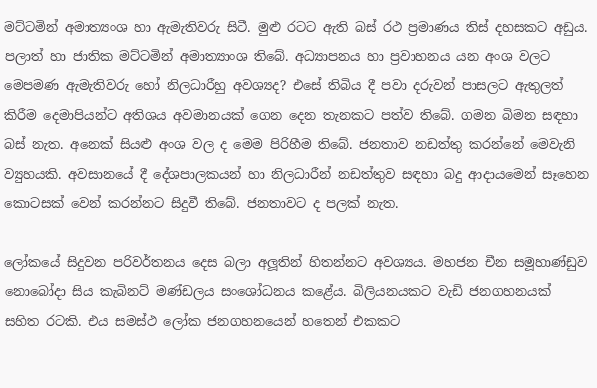මට්ටමින් අමාත්‍යංශ හා ඇමැතිවරු සිටී. මුළු රටට ඇති බස් රථ ප්‍රමාණය තිස් දහසකට අඩුය. පලාත් හා ජාතික මට්ටමින් අමාත්‍යාංශ තිබේ. අධ්‍යාපනය හා ප්‍රවාහනය යන අංශ වලට මෙපමණ ඇමැතිවරු හෝ නිලධාරීහු අවශ්‍යද? එසේ තිබිය දී පවා දරුවන් පාසලට ඇතුලත් කිරීම දෙමාපියන්ට අතිශය අවමානයක් ගෙන දෙන තැනකට පත්ව තිබේ. ගමන බිමන සඳහා බස් නැත. අනෙක් සියළු අංශ වල ද මෙම පිරිහීම තිබේ. ජනතාව නඩත්තු කරන්නේ මෙවැනි ව්‍යුහයකි. අවසානයේ දී දේශපාලකයන් හා නිලධාරීන් නඩත්තුව සඳහා බදු ආදායමෙන් සෑහෙන කොටසක් වෙන් කරන්නට සිදුවී තිබේ. ජනතාවට ද පලක් නැත.

ලෝකයේ සිදුවන පරිවර්තනය දෙස බලා අලූතින් හිතන්නට අවශ්‍යය. මහජන චීන සමූහාණ්ඩුව නොබෝදා සිය කැබිනට් මණ්ඩලය සංශෝධනය කළේය. බිලියනයකට වැඩි ජනගහනයක් සහිත රටකි. එය සමස්ථ ලෝක ජනගහනයෙන් හතෙන් එකකට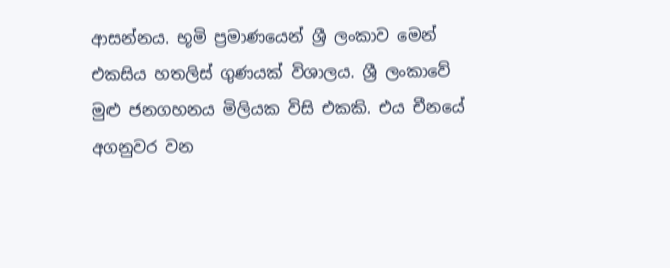ආසන්නය. භූමි ප්‍රමාණයෙන් ශ්‍රී ලංකාව මෙන් එකසිය හතලිස් ගුණයක් විශාලය. ශ්‍රී ලංකාවේ මුළු ජනගහනය මිලියක විසි එකකි. එය චීනයේ අගනුවර වන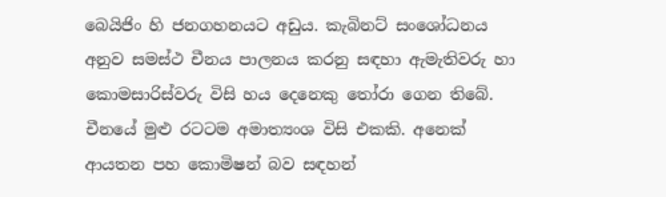බෙයිජිං හි ජනගහනයට අඩුය. කැබිනට් සංශෝධනය අනුව සමස්ථ චීනය පාලනය කරනු සඳහා ඇමැතිවරු හා කොමසාරිස්වරු විසි හය දෙනෙකු තෝරා ගෙන තිබේ. චීනයේ මුළු රටටම අමාත්‍යංශ විසි එකකි. අනෙක් ආයතන පහ කොමිෂන් බව සඳහන්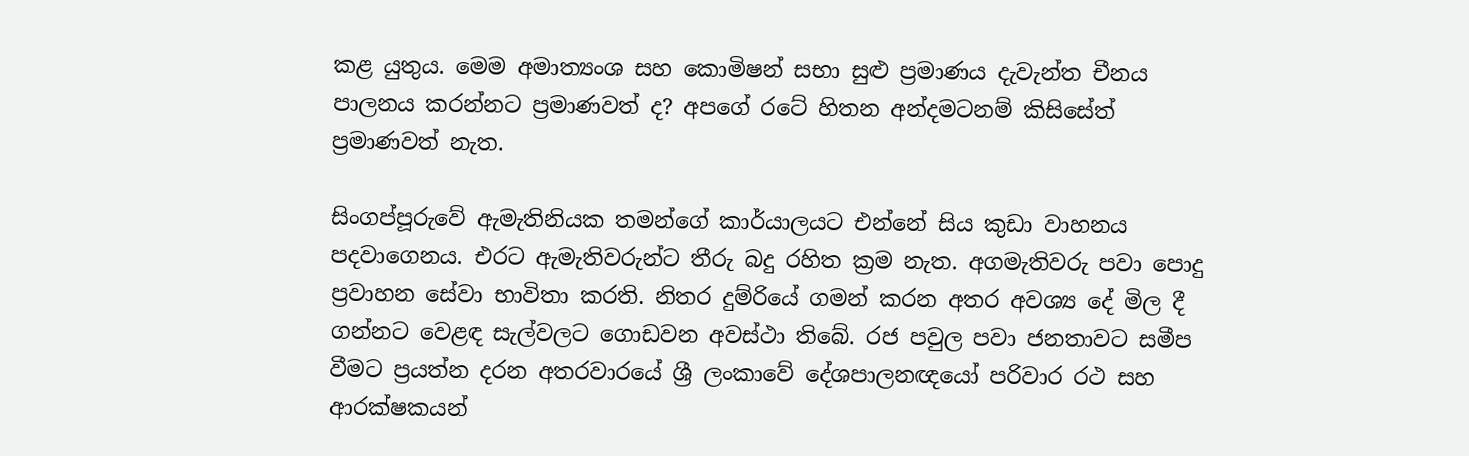කළ යුතුය. මෙම අමාත්‍යංශ සහ කොමිෂන් සභා සුළු ප්‍රමාණය දැවැන්ත චීනය පාලනය කරන්නට ප්‍රමාණවත් ද? අපගේ රටේ හිතන අන්දමටනම් කිසිසේත් ප්‍රමාණවත් නැත.

සිංගප්පූරුවේ ඇමැතිනියක තමන්ගේ කාර්යාලයට එන්නේ සිය කුඩා වාහනය පදවාගෙනය. එරට ඇමැතිවරුන්ට තීරු බදු රහිත ක්‍රම නැත. අගමැතිවරු පවා පොදු ප්‍රවාහන සේවා භාවිතා කරති. නිතර දුම්රියේ ගමන් කරන අතර අවශ්‍ය දේ මිල දී ගන්නට වෙළඳ සැල්වලට ගොඩවන අවස්ථා තිබේ. රජ පවුල පවා ජනතාවට සමීප වීමට ප්‍රයත්න දරන අතරවාරයේ ශ්‍රී ලංකාවේ දේශපාලනඥයෝ පරිවාර රථ සහ ආරක්ෂකයන්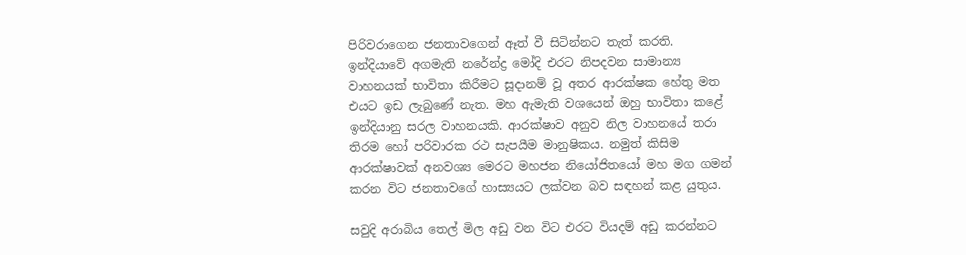පිරිවරාගෙන ජනතාවගෙන් ඈත් වී සිටින්නට තැත් කරති. ඉන්දියාවේ අගමැති නරේන්ද්‍ර මෝදි එරට නිපදවන සාමාන්‍ය වාහනයක් භාවිතා කිරීමට සූදානම් වූ අතර ආරක්ෂක හේතු මත එයට ඉඩ ලැබුණේ නැත. මහ ඇමැති වශයෙන් ඔහු භාවිතා කළේ ඉන්දියානු සරල වාහනයකි. ආරක්ෂාව අනුව නිල වාහනයේ තරා තිරම හෝ පරිවාරක රථ සැපයීම මානුෂිකය. නමුත් කිසිම ආරක්ෂාවක් අනවශ්‍ය මෙරට මහජන නියෝජිතයෝ මහ මග ගමන් කරන විට ජනතාවගේ හාස්‍යයට ලක්වන බව සඳහන් කළ යුතුය.

සවුදි අරාබිය තෙල් මිල අඩු වන විට එරට වියදම් අඩු කරන්නට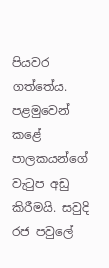පියවර ගත්තේය. පළමුවෙන් කළේ පාලකයන්ගේ වැටුප අඩු කිරීමයි. සවුදි රජ පවුලේ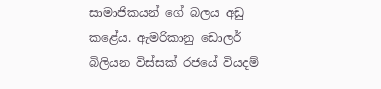සාමාජිකයන් ගේ බලය අඩු කළේය. ඇමරිකානු ඩොලර් බිලියන විස්සක් රජයේ වියදම්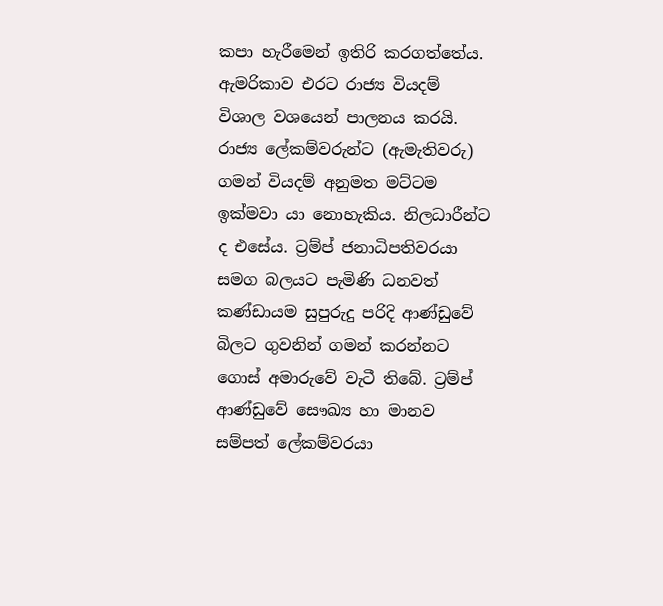කපා හැරීමෙන් ඉතිරි කරගත්තේය. ඇමරිකාව එරට රාජ්‍ය වියදම් විශාල වශයෙන් පාලනය කරයි. රාජ්‍ය ලේකම්වරුන්ට (ඇමැතිවරු) ගමන් වියදම් අනුමත මට්ටම ඉක්මවා යා නොහැකිය. නිලධාරීන්ට ද එසේය. ට්‍රම්ප් ජනාධිපතිවරයා සමග බලයට පැමිණි ධනවත් කණ්ඩායම සුපුරුදු පරිදි ආණ්ඩුවේ බිලට ගුවනින් ගමන් කරන්නට ගොස් අමාරුවේ වැටී තිබේ. ට්‍රම්ප් ආණ්ඩුවේ සෞඛ්‍ය හා මානව සම්පත් ලේකම්වරයා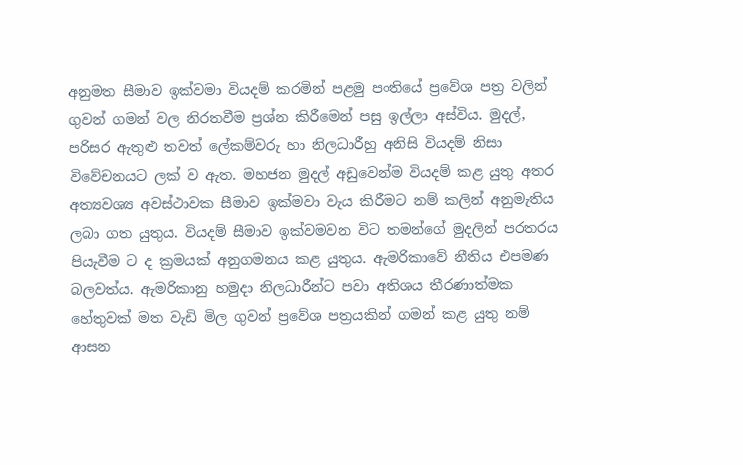අනුමත සීමාව ඉක්වමා වියදම් කරමින් පළමු පංතියේ ප්‍රවේශ පත්‍ර වලින් ගුවන් ගමන් වල නිරතවීම ප්‍රශ්න කිරීමෙන් පසු ඉල්ලා අස්විය. මුදල්, පරිසර ඇතුළු තවත් ලේකම්වරු හා නිලධාරීහු අනිසි වියදම් නිසා විවේචනයට ලක් ව ඇත. මහජන මුදල් අඩුවෙන්ම වියදම් කළ යුතු අතර අත්‍යවශ්‍ය අවස්ථාවක සීමාව ඉක්මවා වැය කිරීමට නම් කලින් අනුමැතිය ලබා ගත යුතුය. වියදම් සීමාව ඉක්වමවන විට තමන්ගේ මුදලින් පරතරය පියැවීම ට ද ක්‍රමයක් අනුගමනය කළ යුතුය. ඇමරිකාවේ නීතිය එපමණ බලවත්ය. ඇමරිකානු හමුදා නිලධාරීන්ට පවා අතිශය තීරණාත්මක හේතුවක් මත වැඩි මිල ගුවන් ප්‍රවේශ පත්‍රයකින් ගමන් කළ යුතු නම් ආසන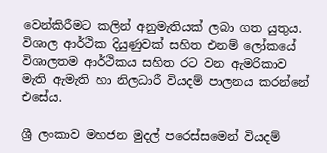වෙන්කිරීමට කලින් අනුමැතියක් ලබා ගත යුතුය. විශාල ආර්ථික දියුණුවක් සහිත එනම් ලෝකයේ විශාලතම ආර්ථිකය සහිත රට වන ඇමරිකාව මැති ඇමැති හා නිලධාරී වියදම් පාලනය කරන්නේ එසේය.

ශ්‍රී ලංකාව මහජන මුදල් පරෙස්සමෙන් වියදම්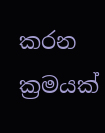කරන ක්‍රමයක්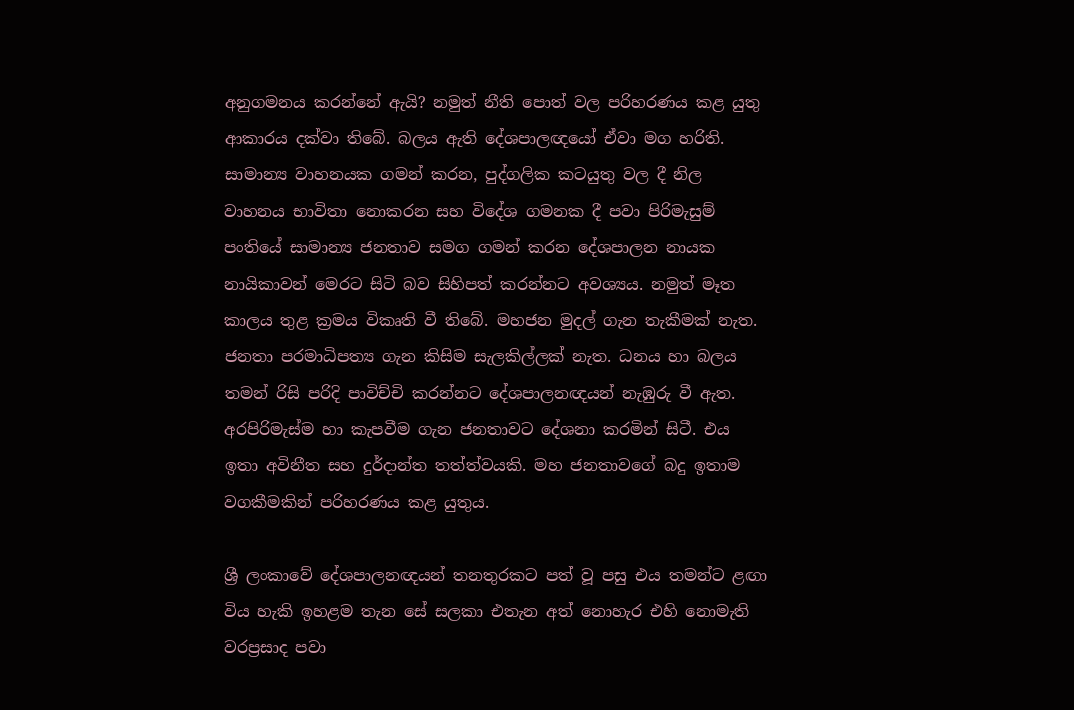අනුගමනය කරන්නේ ඇයි? නමුත් නීති පොත් වල පරිහරණය කළ යුතු ආකාරය දක්වා තිබේ. බලය ඇති දේශපාලඥයෝ ඒවා මග හරිති. සාමාන්‍ය වාහනයක ගමන් කරන, පුද්ගලික කටයුතු වල දී නිල වාහනය භාවිතා නොකරන සහ විදේශ ගමනක දී පවා පිරිමැසුම් පංතියේ සාමාන්‍ය ජනතාව සමග ගමන් කරන දේශපාලන නායක නායිකාවන් මෙරට සිටි බව සිහිපත් කරන්නට අවශ්‍යය. නමුත් මෑත කාලය තුළ ක්‍රමය විකෘති වී තිබේ. මහජන මුදල් ගැන තැකීමක් නැත. ජනතා පරමාධිපත්‍ය ගැන කිසිම සැලකිල්ලක් නැත. ධනය හා බලය තමන් රිසි පරිදි පාවිච්චි කරන්නට දේශපාලනඥයන් නැඹුරු වී ඇත. අරපිරිමැස්ම හා කැපවීම ගැන ජනතාවට දේශනා කරමින් සිටී. එය ඉතා අවිනීත සහ දුර්දාන්ත තත්ත්වයකි. මහ ජනතාවගේ බදු ඉතාම වගකීමකින් පරිහරණය කළ යුතුය.

ශ්‍රී ලංකාවේ දේශපාලනඥයන් තනතුරකට පත් වූ පසු එය තමන්ට ළඟා විය හැකි ඉහළම තැන සේ සලකා එතැන අත් නොහැර එහි නොමැති වරප්‍රසාද පවා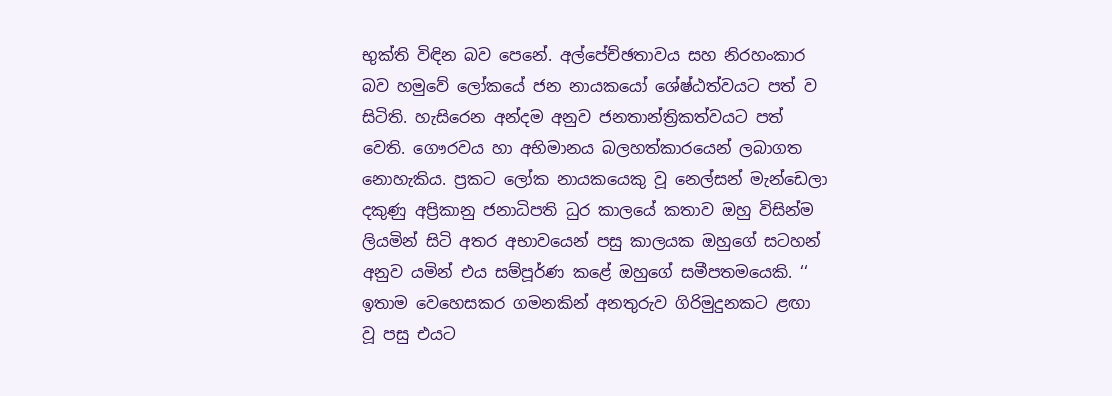භුක්ති විඳින බව පෙනේ. අල්පේච්ඡතාවය සහ නිරහංකාර බව හමුවේ ලෝකයේ ජන නායකයෝ ශේෂ්ඨත්වයට පත් ව සිටිති. හැසිරෙන අන්දම අනුව ජනතාන්ත්‍රිකත්වයට පත් වෙති. ගෞරවය හා අභිමානය බලහත්කාරයෙන් ලබාගත නොහැකිය. ප්‍රකට ලෝක නායකයෙකු වූ නෙල්සන් මැන්ඩෙලා දකුණු අප්‍රිකානු ජනාධිපති ධුර කාලයේ කතාව ඔහු විසින්ම ලියමින් සිටි අතර අභාවයෙන් පසු කාලයක ඔහුගේ සටහන් අනුව යමින් එය සම්පූර්ණ කළේ ඔහුගේ සමීපතමයෙකි. ‘‘ ඉතාම වෙහෙසකර ගමනකින් අනතුරුව ගිරිමුදුනකට ළඟා වූ පසු එයට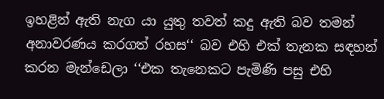ඉහළින් ඇති නැග යා යුතු තවත් කදු ඇති බව තමන් අනාවරණය කරගත් රහස‘‘ බව එහි එක් තැනක සඳහන් කරන මැන්ඩෙලා ‘‘එක තැනෙකට පැමිණි පසු එහි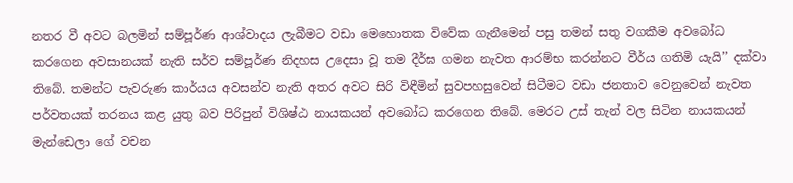නතර වී අවට බලමින් සම්පූර්ණ ආශ්වාදය ලැබීමට වඩා මෙහොතක විවේක ගැනීමෙන් පසු තමන් සතු වගකීම අවබෝධ කරගෙන අවසානයක් නැති සර්ව සම්පූර්ණ නිදහස උදෙසා වූ තම දීර්ඝ ගමන නැවත ආරම්භ කරන්නට වීර්ය ගතිමි යැයි’’ දක්වා තිබේ. තමන්ට පැවරුණ කාර්යය අවසන්ව නැති අතර අවට සිරි විඳීමින් සුවපහසුවෙන් සිටීමට වඩා ජනතාව වෙනුවෙන් නැවත පර්වතයක් තරනය කළ යුතු බව පිරිපුන් විශිෂ්ඨ නායකයන් අවබෝධ කරගෙන තිබේ. මෙරට උස් තැන් වල සිටින නායකයන් මැන්ඩෙලා ගේ වචන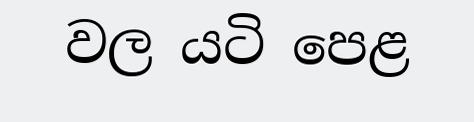වල යටි පෙළ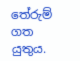තේරුම් ගත යුතුය.